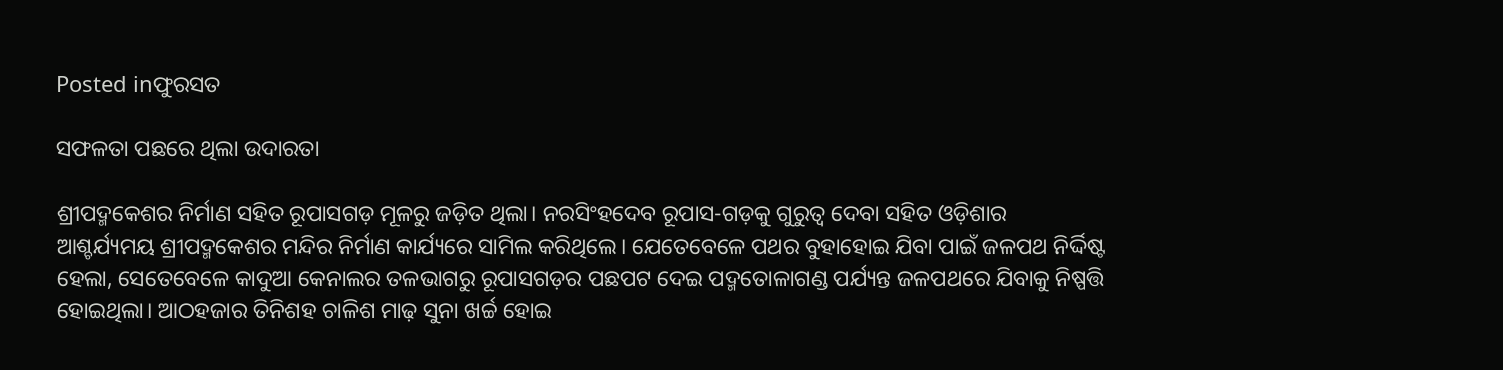Posted inଫୁରସତ

ସଫଳତା ପଛରେ ଥିଲା ଉଦାରତା

ଶ୍ରୀପଦ୍ମକେଶର ନିର୍ମାଣ ସହିତ ରୂପାସଗଡ଼ ମୂଳରୁ ଜଡ଼ିତ ଥିଲା। ନରସିଂହଦେବ ରୂପାସ-ଗଡ଼କୁ ଗୁରୁତ୍ୱ ଦେବା ସହିତ ଓଡ଼ିଶାର ଆଶ୍ଚର୍ଯ୍ୟମୟ ଶ୍ରୀପଦ୍ମକେଶର ମନ୍ଦିର ନିର୍ମାଣ କାର୍ଯ୍ୟରେ ସାମିଲ କରିଥିଲେ। ଯେତେବେଳେ ପଥର ବୁହାହୋଇ ଯିବା ପାଇଁ ଜଳପଥ ନିର୍ଦ୍ଦିଷ୍ଟ ହେଲା, ସେତେବେଳେ କାଦୁଆ କେନାଲର ତଳଭାଗରୁ ରୂପାସଗଡ଼ର ପଛପଟ ଦେଇ ପଦ୍ମତୋଳାଗଣ୍ଡ ପର୍ଯ୍ୟନ୍ତ ଜଳପଥରେ ଯିବାକୁ ନିଷ୍ପତ୍ତି ହୋଇଥିଲା। ଆଠହଜାର ତିନିଶହ ଚାଳିଶ ମାଢ଼ ସୁନା ଖର୍ଚ୍ଚ ହୋଇ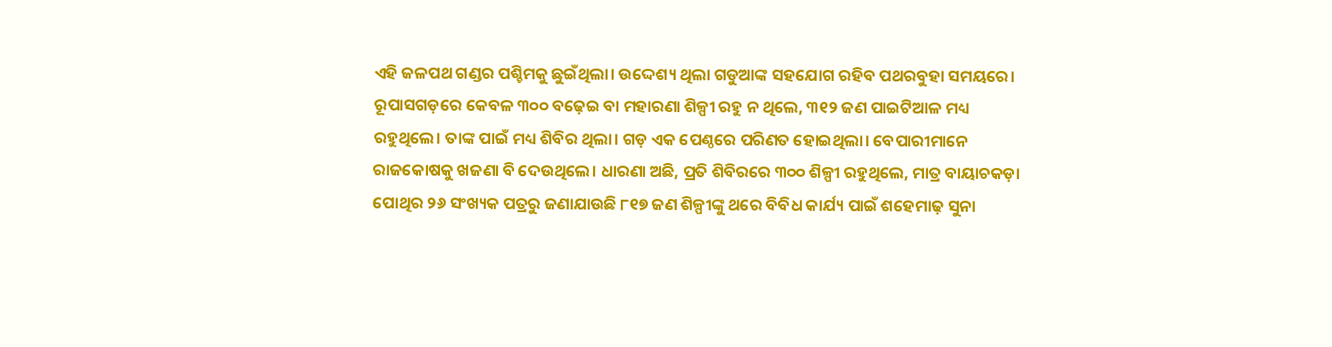ଏହି ଜଳପଥ ଗଣ୍ଡର ପଶ୍ଚିମକୁ ଛୁଇଁଥିଲା। ଉଦ୍ଦେଶ୍ୟ ଥିଲା ଗଡୁଆଙ୍କ ସହଯୋଗ ରହିବ ପଥରବୁହା ସମୟରେ।
ରୂପାସଗଡ଼ରେ କେବଳ ୩୦୦ ବଢ଼େଇ ବା ମହାରଣା ଶିଳ୍ପୀ ରହୁ ନ ଥିଲେ, ୩୧୨ ଜଣ ପାଇଟିଆଳ ମଧ୍ୟ ରହୁଥିଲେ। ତାଙ୍କ ପାଇଁ ମଧ୍ୟ ଶିବିର ଥିଲା। ଗଡ଼ ଏକ ପେଣ୍ଠରେ ପରିଣତ ହୋଇଥିଲା। ବେପାରୀମାନେ ରାଜକୋଷକୁ ଖଜଣା ବି ଦେଉଥିଲେ। ଧାରଣା ଅଛି, ପ୍ରତି ଶିବିରରେ ୩୦୦ ଶିଳ୍ପୀ ରହୁଥିଲେ, ମାତ୍ର ବାୟାଚକଡ଼ା ପୋଥିର ୨୬ ସଂଖ୍ୟକ ପତ୍ରରୁ ଜଣାଯାଉଛି ୮୧୭ ଜଣ ଶିଳ୍ପୀଙ୍କୁ ଥରେ ବିବିଧ କାର୍ଯ୍ୟ ପାଇଁ ଶହେମାଢ଼ ସୁନା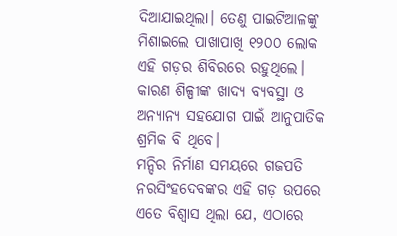ଦିଆଯାଇଥିଲା। ତେଣୁ ପାଇଟିଆଳଙ୍କୁ ମିଶାଇଲେ ପାଖାପାଖି ୧୨୦୦ ଲୋକ ଏହି ଗଡ଼ର ଶିବିରରେ ରହୁଥିଲେ। କାରଣ ଶିଳ୍ପୀଙ୍କ ଖାଦ୍ୟ ବ୍ୟବସ୍ଥା ଓ ଅନ୍ୟାନ୍ୟ ସହଯୋଗ ପାଇଁ ଆନୁପାତିକ ଶ୍ରମିକ ବି ଥିବେ।
ମନ୍ଦିର ନିର୍ମାଣ ସମୟରେ ଗଜପତି ନରସିଂହଦେବଙ୍କର ଏହି ଗଡ଼ ଉପରେ ଏତେ ବିଶ୍ୱାସ ଥିଲା ଯେ, ଏଠାରେ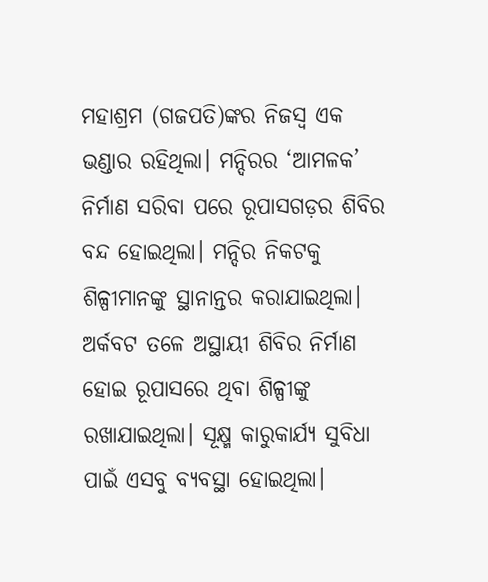ମହାଶ୍ରମ (ଗଜପତି)ଙ୍କର ନିଜସ୍ବ ଏକ ଭଣ୍ଡାର ରହିଥିଲା। ମନ୍ଦିରର ‘ଆମଳକ’ ନିର୍ମାଣ ସରିବା ପରେ ରୂପାସଗଡ଼ର ଶିବିର ବନ୍ଦ ହୋଇଥିଲା। ମନ୍ଦିର ନିକଟକୁ ଶିଳ୍ପୀମାନଙ୍କୁ ସ୍ଥାନାନ୍ତର କରାଯାଇଥିଲା। ଅର୍କବଟ ତଳେ ଅସ୍ଥାୟୀ ଶିବିର ନିର୍ମାଣ ହୋଇ ରୂପାସରେ ଥିବା ଶିଳ୍ପୀଙ୍କୁ ରଖାଯାଇଥିଲା। ସୂକ୍ଷ୍ମ କାରୁକାର୍ଯ୍ୟ ସୁବିଧା ପାଇଁ ଏସବୁ ବ୍ୟବସ୍ଥା ହୋଇଥିଲା।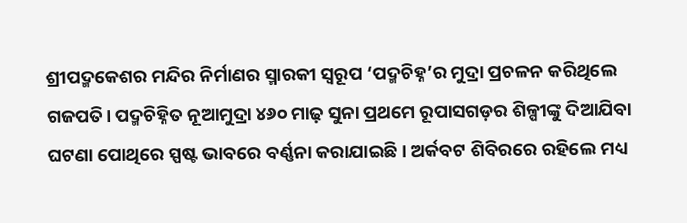ଶ୍ରୀପଦ୍ମକେଶର ମନ୍ଦିର ନିର୍ମାଣର ସ୍ମାରକୀ ସ୍ବରୂପ ‘ପଦ୍ମଚିହ୍ନ’ର ମୁଦ୍ରା ପ୍ରଚଳନ କରିଥିଲେ ଗଜପତି। ପଦ୍ମଚିହ୍ନିତ ନୂଆମୁଦ୍ରା ୪୬୦ ମାଢ଼ ସୁନା ପ୍ରଥମେ ରୂପାସଗଡ଼ର ଶିଳ୍ପୀଙ୍କୁ ଦିଆଯିବା ଘଟଣା ପୋଥିରେ ସ୍ପଷ୍ଟ ଭାବରେ ବର୍ଣ୍ଣନା କରାଯାଇଛି। ଅର୍କବଟ ଶିବିରରେ ରହିଲେ ମଧ୍ୟ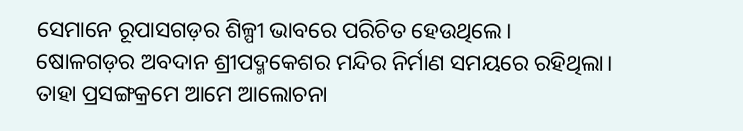ସେମାନେ ରୂପାସଗଡ଼ର ଶିଳ୍ପୀ ଭାବରେ ପରିଚିତ ହେଉଥିଲେ।
ଷୋଳଗଡ଼ର ଅବଦାନ ଶ୍ରୀପଦ୍ମକେଶର ମନ୍ଦିର ନିର୍ମାଣ ସମୟରେ ରହିଥିଲା। ତାହା ପ୍ରସଙ୍ଗକ୍ରମେ ଆମେ ଆଲୋଚନା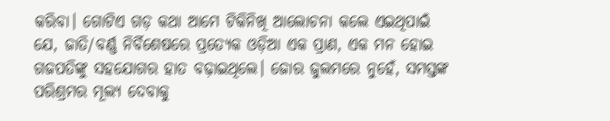କରିବା। ଗୋଟିଏ ଗଡ଼ କଥା ଆମେ ଟିକିନିଖି ଆଲୋଚନା କଲେ ଏଇଥିପାଇଁ ଯେ, ଜାତି/ବର୍ଣ୍ଣ ନିର୍ବିଶେଷରେ ପ୍ରତ୍ୟେକ ଓଡ଼ିଆ ଏକ ପ୍ରାଣ, ଏକ ମନ ହୋଇ ଗଜପତିଙ୍କୁ ସହଯୋଗର ହାତ ବଢ଼ାଇଥିଲେ। ଜୋର ଜୁଲମରେ ନୁହେଁ, ସମସ୍ତଙ୍କ ପରିଶ୍ରମର ମୂଲ୍ୟ ଦେବାକୁ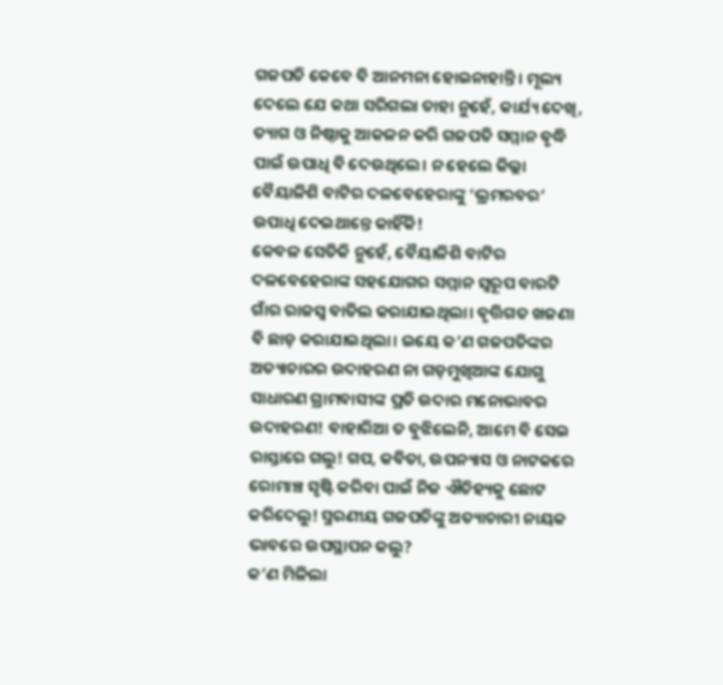ଗଜପତି କେବେ ବି ଆନମନା ହୋଇନାହାନ୍ତି। ମୂଲ୍ୟ ଦେଲେ ଯେ କଥା ସରିଗଲା ତାହା ନୁହେଁ, କାର୍ଯ୍ୟ ଦେଖି, ତ୍ୟାଗ ଓ ନିଷ୍ଠାକୁ ଆକଳନ କରି ଗଜପତି ସମ୍ମାନ ବୃଦ୍ଧି ପାଇଁ ଉପାଧି ବି ଦେଉଥିଲେ। ନ ହେଲେ କିଲ୍ଲା ବୈୟାଳିଶି ବାଟିର ଦଳବେହେରାଙ୍କୁ ‘ଭ୍ରମରବର’ ଉପାଧି ଦେଇଥାନ୍ତେ କାହିଁକି!
କେବଳ ସେତିକି ନୁହେଁ, ବୈୟାଳିଶି ବାଟିର ଦଳବେହେରାଙ୍କ ସହଯୋଗର ସମ୍ମାନ ସ୍ବରୂପ ବାରଟି ଗାଁର ରାଜସ୍ବ ବାତିଲ କରାଯାଇଥିଲା। ବୃତ୍ତିଗତ ଖଜଣା ବି ଛାଡ଼ କରାଯାଇଥିଲା। ଇୟେ କ’ଣ ଗଜପତିଙ୍କର ଅତ୍ୟାଚାରର ଉଦାହରଣ ନା ଗଡ଼ମୁଖିଆଙ୍କ ଯୋଗୁ ସାଧାରଣ ଗ୍ରାମବାସୀଙ୍କ ପ୍ରତି ଉଦାର ମନୋଭାବର ଉଦାହରଣ! ବାହାରିଆ ତ ବୁଝିଲେନି, ଆମେ ବି ସେଇ ରାସ୍ତାରେ ଗଲୁ! ଗପ, କବିତା, ଉପନ୍ୟାସ ଓ ନାଟକରେ ରୋମାଞ୍ଚ ସୃଷ୍ଟି କରିବା ପାଇଁ ନିଜ ଐତିହ୍ୟକୁ ଛୋଟ କରିଦେଲୁ! ସ୍ମରଣୀୟ ଗଜପତିଙ୍କୁ ଅତ୍ୟାଚାରୀ ନାୟକ ଭାବରେ ଉପସ୍ଥାପନ କଲୁ?
କ’ଣ ମିଳିଲା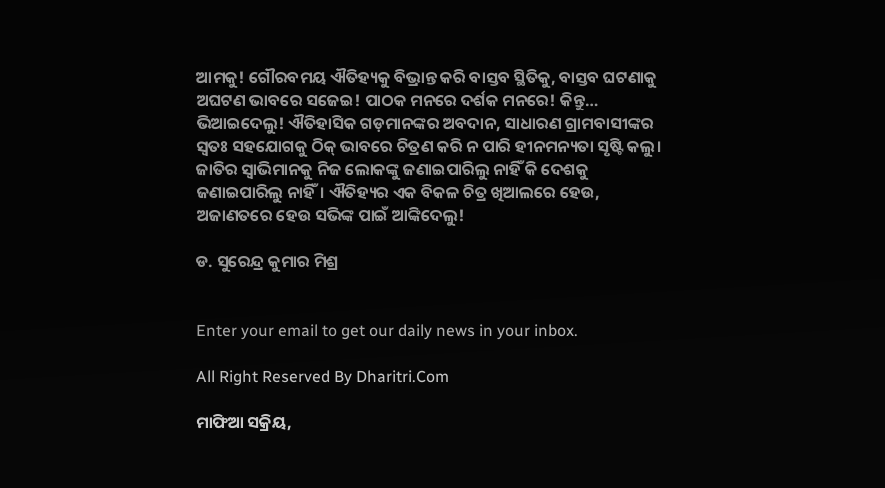ଆମକୁ! ଗୌରବମୟ ଐତିହ୍ୟକୁ ବିଭ୍ରାନ୍ତ କରି ବାସ୍ତବ ସ୍ଥିତିକୁ, ବାସ୍ତବ ଘଟଣାକୁ ଅଘଟଣ ଭାବରେ ସଜେଇ! ପାଠକ ମନରେ ଦର୍ଶକ ମନରେ! କିନ୍ତୁ… ଭିଆଇଦେଲୁ! ଐତିହାସିକ ଗଡ଼ମାନଙ୍କର ଅବଦାନ, ସାଧାରଣ ଗ୍ରାମବାସୀଙ୍କର ସ୍ବତଃ ସହଯୋଗକୁ ଠିକ୍‌ ଭାବରେ ଚିତ୍ରଣ କରି ନ ପାରି ହୀନମନ୍ୟତା ସୃଷ୍ଟି କଲୁ। ଜାତିର ସ୍ବାଭିମାନକୁ ନିଜ ଲୋକଙ୍କୁ ଜଣାଇପାରିଲୁ ନାହିଁ କି ଦେଶକୁ ଜଣାଇପାରିଲୁ ନାହିଁ। ଐତିହ୍ୟର ଏକ ବିକଳ ଚିତ୍ର ଖିଆଲରେ ହେଉ, ଅଜାଣତରେ ହେଉ ସଭିଙ୍କ ପାଇଁ ଆଙ୍କିଦେଲୁ!

ଡ. ସୁରେନ୍ଦ୍ର କୁମାର ମିଶ୍ର


Enter your email to get our daily news in your inbox.

All Right Reserved By Dharitri.Com

ମାଫିଆ ସକ୍ରିୟ,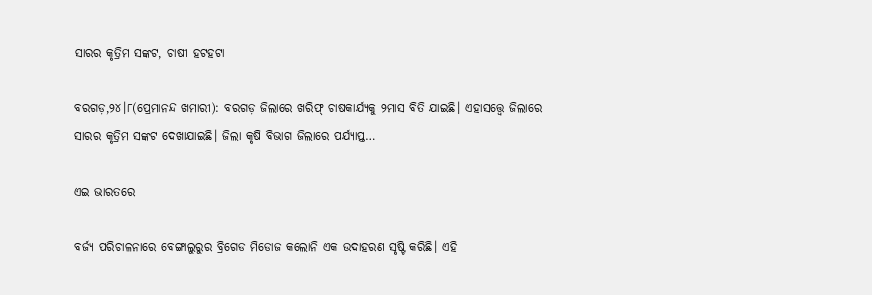ସାରର କୃତ୍ରିମ ସଙ୍କଟ, ଚାଷୀ ହଟହଟା

ବରଗଡ଼,୨୪।୮(ପ୍ରେମାନନ୍ଦ ଖମାରୀ): ବରଗଡ଼ ଜିଲାରେ ଖରିଫ୍‌ ଚାଷକାର୍ଯ୍ୟକୁ ୨ମାସ ବିତି ଯାଇଛି। ଏହାସତ୍ତ୍ୱେ ଜିଲାରେ ସାରର କୃତ୍ରିମ ସଙ୍କଟ ଦେଖାଯାଇଛି। ଜିଲା କୃଷି ବିଭାଗ ଜିଲାରେ ପର୍ଯ୍ୟାପ୍ତ…

ଏଇ ଭାରତରେ

ବର୍ଜ୍ୟ ପରିଚାଳନାରେ ବେଙ୍ଗାଲୁରୁର ବ୍ରିଗେଡ ମିଡୋଜ କଲୋନି ଏକ ଉଦାହରଣ ସୃଷ୍ଟି କରିଛି। ଏହି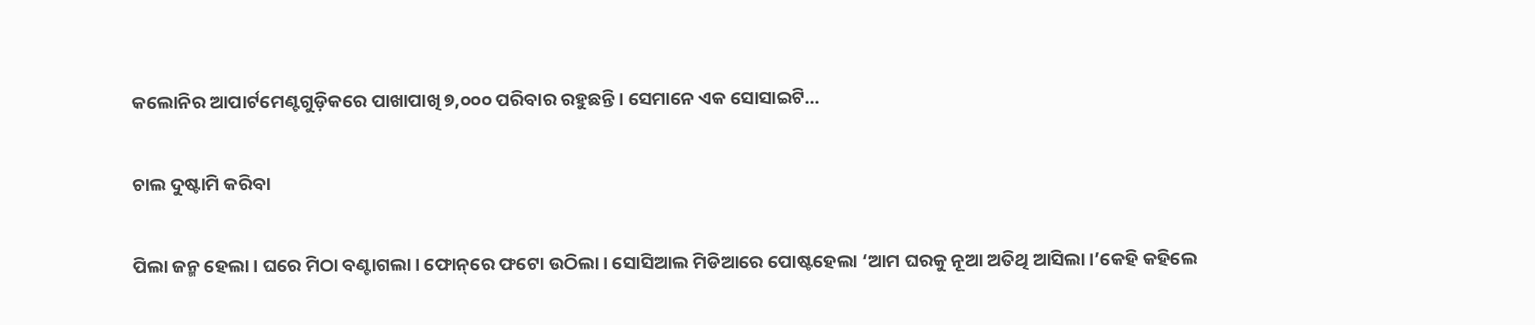କଲୋନିର ଆପାର୍ଟମେଣ୍ଟଗୁଡ଼ିକରେ ପାଖାପାଖି ୭,୦୦୦ ପରିବାର ରହୁଛନ୍ତି। ସେମାନେ ଏକ ସୋସାଇଟି…

ଚାଲ ଦୁଷ୍ଟାମି କରିବା

ପିଲା ଜନ୍ମ ହେଲା। ଘରେ ମିଠା ବଣ୍ଟାଗଲା। ଫୋନ୍‌ରେ ଫଟୋ ଉଠିଲା। ସୋସିଆଲ ମିଡିଆରେ ପୋଷ୍ଟହେଲା ‘ଆମ ଘରକୁ ନୂଆ ଅତିଥି ଆସିଲା।’କେହି କହିଲେ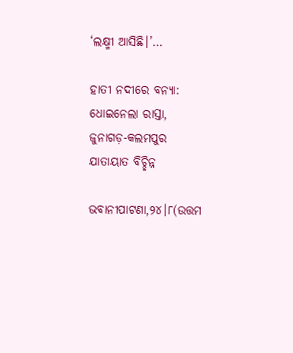‘ଲକ୍ଷ୍ମୀ ଆସିଛି।’…

ହାତୀ ନଦୀରେ ବନ୍ୟା: ଧୋଇନେଲା ରାସ୍ତା, ଜୁନାଗଡ଼-କଲମପୁର ଯାତାୟାତ ବିଚ୍ଛିନ୍ନ

ଭବାନୀପାଟଣା,୨୪।୮(ଉତ୍ତମ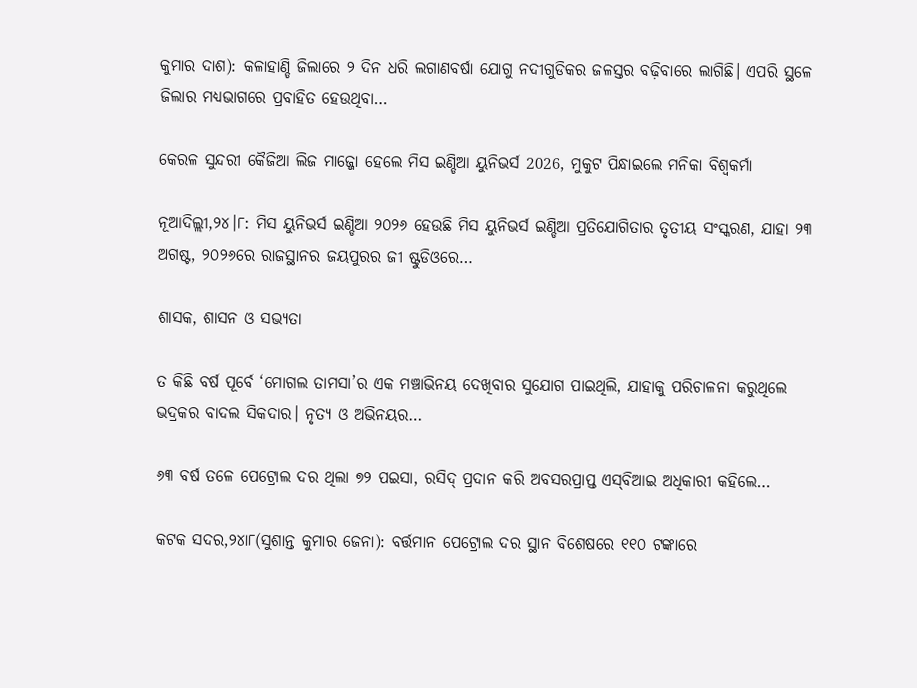କୁମାର ଦାଶ): କଳାହାଣ୍ଡି ଜିଲାରେ ୨ ଦିନ ଧରି ଲଗାଣବର୍ଷା ଯୋଗୁ ନଦୀଗୁଡିକର ଜଳସ୍ତର ବଢ଼ିବାରେ ଲାଗିଛି। ଏପରି ସ୍ଥଳେ ଜିଲାର ମଧ୍ୟଭାଗରେ ପ୍ରବାହିତ ହେଉଥିବା…

କେରଳ ସୁନ୍ଦରୀ କୈଜିଆ ଲିଜ ମାଜ୍ଜୋ ହେଲେ ମିସ ଇଣ୍ଡିଆ ୟୁନିଭର୍ସ 2026, ମୁକୁଟ ପିନ୍ଧାଇଲେ ମନିକା ବିଶ୍ୱକର୍ମା

ନୂଆଦିଲ୍ଲୀ,୨୪।୮: ମିସ ୟୁନିଭର୍ସ ଇଣ୍ଡିଆ ୨୦୨୬ ହେଉଛି ମିସ ୟୁନିଭର୍ସ ଇଣ୍ଡିଆ ପ୍ରତିଯୋଗିତାର ତୃତୀୟ ସଂସ୍କରଣ, ଯାହା ୨୩ ଅଗଷ୍ଟ, ୨୦୨୬ରେ ରାଜସ୍ଥାନର ଜୟପୁରର ଜୀ ଷ୍ଟୁଡିଓରେ…

ଶାସକ, ଶାସନ ଓ ସଭ୍ୟତା

ତ କିଛି ବର୍ଷ ପୂର୍ବେ ‘ମୋଗଲ ତାମସା’ର ଏକ ମଞ୍ଚାଭିନୟ ଦେଖିବାର ସୁଯୋଗ ପାଇଥିଲି, ଯାହାକୁ ପରିଚାଳନା କରୁଥିଲେ ଭଦ୍ରକର ବାଦଲ ସିକଦାର। ନୃତ୍ୟ ଓ ଅଭିନୟର…

୬୩ ବର୍ଷ ତଳେ ପେଟ୍ରୋଲ ଦର ଥିଲା ୭୨ ପଇସା, ରସିଦ୍‌ ପ୍ରଦାନ କରି ଅବସରପ୍ରାପ୍ତ ଏସ୍‌ବିଆଇ ଅଧିକାରୀ କହିଲେ…

କଟକ ସଦର,୨୪ା୮(ସୁଶାନ୍ତ କୁମାର ଜେନା): ବର୍ତ୍ତମାନ ପେଟ୍ରୋଲ ଦର ସ୍ଥାନ ବିଶେଷରେ ୧୧୦ ଟଙ୍କାରେ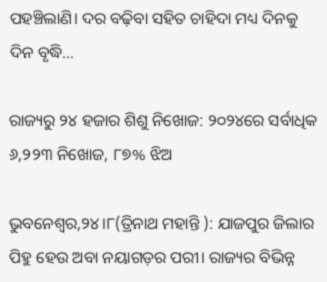ପହଞ୍ଚିଲାଣି। ଦର ବଢ଼ିବା ସହିତ ଚାହିଦା ମଧ୍ୟ ଦିନକୁ ଦିନ ବୃଦ୍ଧି…

ରାଜ୍ୟରୁ ୨୪ ହଜାର ଶିଶୁ ନିଖୋଜ: ୨୦୨୪ରେ ସର୍ବାଧିକ ୬,୨୨୩ ନିଖୋଜ, ୮୭% ଝିଅ

ଭୁବନେଶ୍ୱର,୨୪।୮(ତ୍ରିନାଥ ମହାନ୍ତି ): ଯାଜପୁର ଜିଲାର ପିହୁ ହେଉ ଅବା ନୟାଗଡ଼ର ପରୀ। ରାଜ୍ୟର ବିଭିନ୍ନ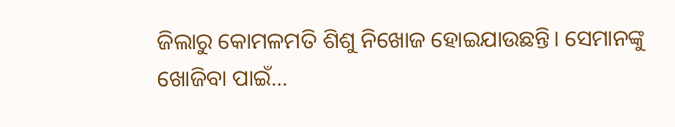ଜିଲାରୁ କୋମଳମତି ଶିଶୁ ନିଖୋଜ ହୋଇଯାଉଛନ୍ତି। ସେମାନଙ୍କୁ ଖୋଜିବା ପାଇଁ…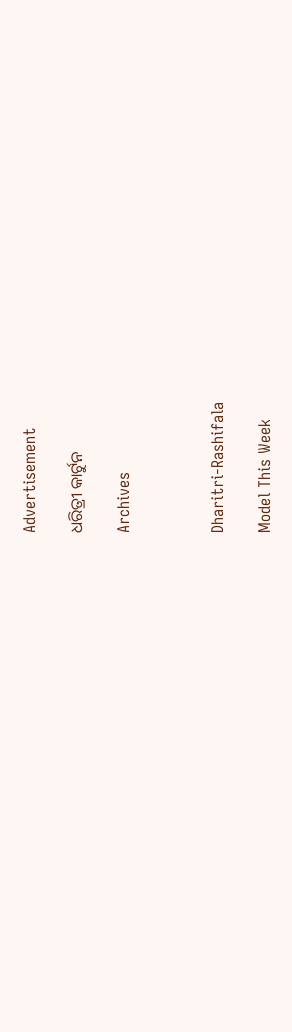Advertisement

ଧରିତ୍ରୀ କାର୍ଟୁନ

Archives



Dharitri-Rashifala

Model This Week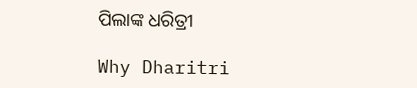ପିଲାଙ୍କ ଧରିତ୍ରୀ

Why Dharitri